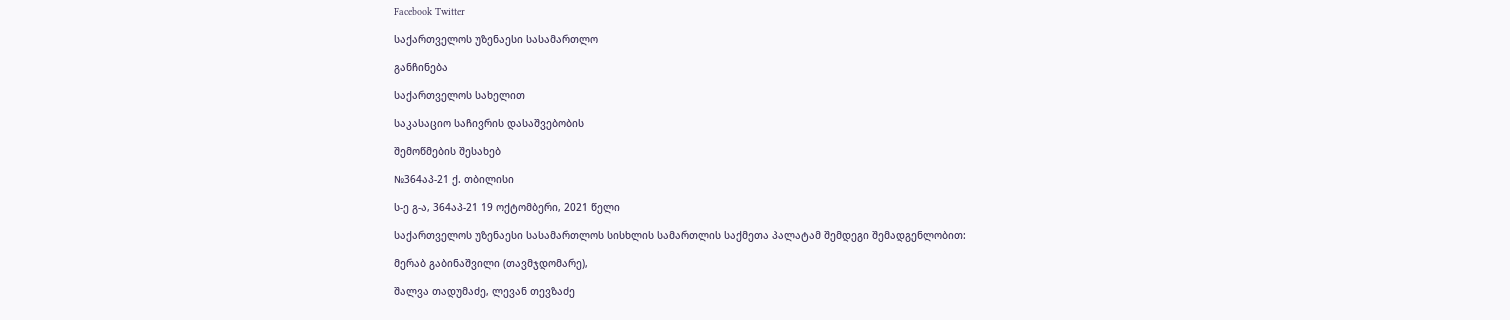Facebook Twitter

საქართველოს უზენაესი სასამართლო

განჩინება

საქართველოს სახელით

საკასაციო საჩივრის დასაშვებობის

შემოწმების შესახებ

№364აპ-21 ქ. თბილისი

ს-ე გ-ა, 364აპ-21 19 ოქტომბერი, 2021 წელი

საქართველოს უზენაესი სასამართლოს სისხლის სამართლის საქმეთა პალატამ შემდეგი შემადგენლობით:

მერაბ გაბინაშვილი (თავმჯდომარე),

შალვა თადუმაძე, ლევან თევზაძე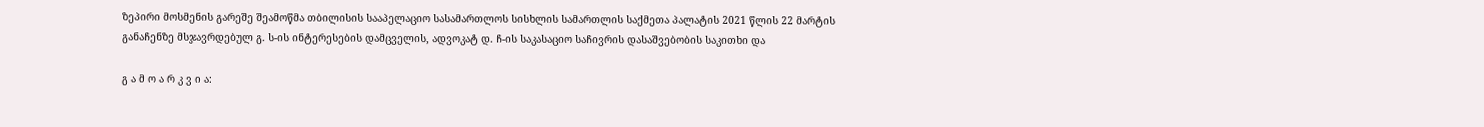ზეპირი მოსმენის გარეშე შეამოწმა თბილისის სააპელაციო სასამართლოს სისხლის სამართლის საქმეთა პალატის 2021 წლის 22 მარტის განაჩენზე მსჯავრდებულ გ. ს-ის ინტერესების დამცველის, ადვოკატ დ. ჩ-ის საკასაციო საჩივრის დასაშვებობის საკითხი და

გ ა მ ო ა რ კ ვ ი ა: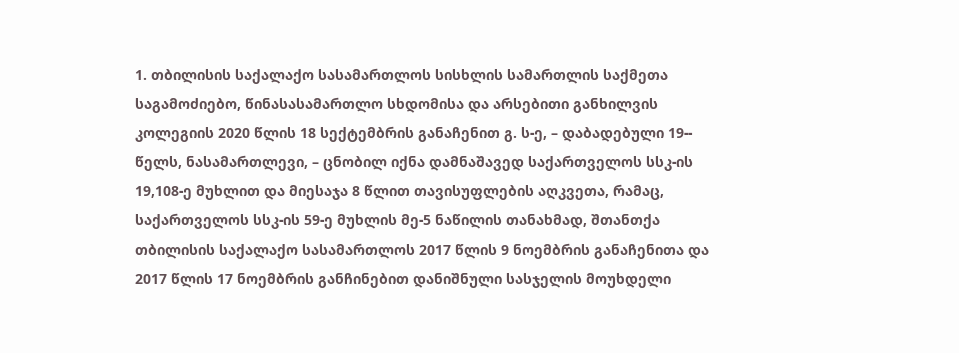1. თბილისის საქალაქო სასამართლოს სისხლის სამართლის საქმეთა საგამოძიებო, წინასასამართლო სხდომისა და არსებითი განხილვის კოლეგიის 2020 წლის 18 სექტემბრის განაჩენით გ. ს-ე, – დაბადებული 19-- წელს, ნასამართლევი, – ცნობილ იქნა დამნაშავედ საქართველოს სსკ-ის 19,108-ე მუხლით და მიესაჯა 8 წლით თავისუფლების აღკვეთა, რამაც, საქართველოს სსკ-ის 59-ე მუხლის მე-5 ნაწილის თანახმად, შთანთქა თბილისის საქალაქო სასამართლოს 2017 წლის 9 ნოემბრის განაჩენითა და 2017 წლის 17 ნოემბრის განჩინებით დანიშნული სასჯელის მოუხდელი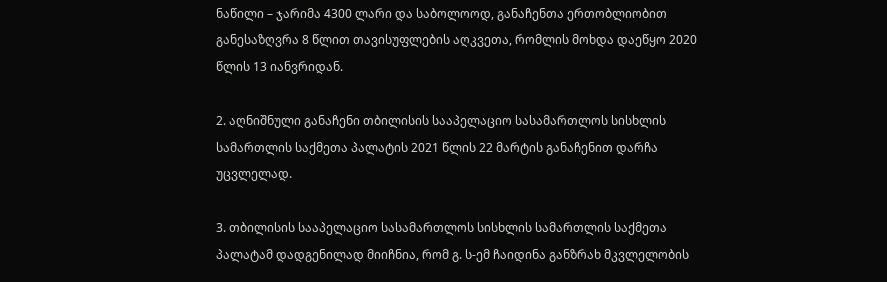ნაწილი – ჯარიმა 4300 ლარი და საბოლოოდ, განაჩენთა ერთობლიობით განესაზღვრა 8 წლით თავისუფლების აღკვეთა, რომლის მოხდა დაეწყო 2020 წლის 13 იანვრიდან.

2. აღნიშნული განაჩენი თბილისის სააპელაციო სასამართლოს სისხლის სამართლის საქმეთა პალატის 2021 წლის 22 მარტის განაჩენით დარჩა უცვლელად.

3. თბილისის სააპელაციო სასამართლოს სისხლის სამართლის საქმეთა პალატამ დადგენილად მიიჩნია, რომ გ. ს-ემ ჩაიდინა განზრახ მკვლელობის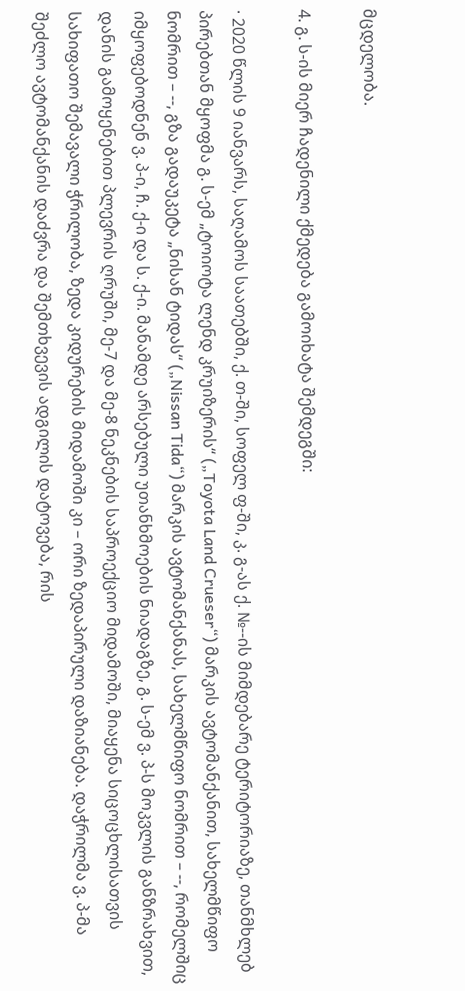მცდელობა.

4. გ. ს-ის მიერ ჩადენილი ქმედება გამოიხატა შემდეგში:

· 2020 წლის 9 იანვარს, საღამოს საათებში, ქ. თ-ში, სოფელ ფ-ში, კ. გ-ას ქ. №--ის მიმდებარე ტერიტორიაზე, თანმხლებ პირებთან მყოფმა გ. ს-ემ „ტოიოტა ლენდ კრუიზერის“ („Toyota Land Crueser“) მარკის ავტომანქანით, სახელმწიფო ნომრით – --, გზა გადაუკეტა „ნისან ტიდას“ („Nissan Tida“) მარკის ავტომანქანას, სახელმწიფო ნომრით – --, რომელშიც იმყოფებოდნენ ვ. პ-ი, ჩ. ქ-ი და ს. ქ-ი. მანამდე არსებული უთანხმოების ნიადაგზე, გ. ს-ემ ვ. პ-ს მოკვლის განზრახვით, დანის გამოყენებით პლევრის ღრუში, მე-7 და მე-8 ნეკნების საპროექციო მიდამოში, მიაყენა სიცოცხლისათვის სახიფათო შემავალი ჭრილობა, ზედა კიდურების მიდამოში კი – ორი ზედაპირული დაზიანება. დაჭრილმა ვ. პ-მა შეძლო ავტომანქანის დაძვრა და შემთხვევის ადგილის დატოვება, რის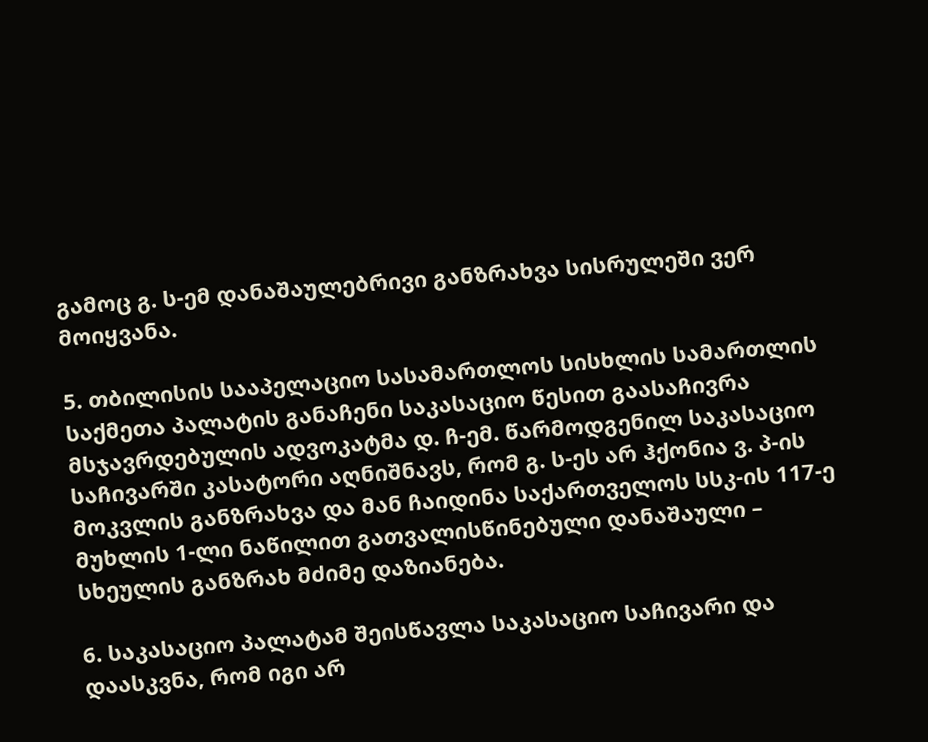გამოც გ. ს-ემ დანაშაულებრივი განზრახვა სისრულეში ვერ მოიყვანა.

5. თბილისის სააპელაციო სასამართლოს სისხლის სამართლის საქმეთა პალატის განაჩენი საკასაციო წესით გაასაჩივრა მსჯავრდებულის ადვოკატმა დ. ჩ-ემ. წარმოდგენილ საკასაციო საჩივარში კასატორი აღნიშნავს, რომ გ. ს-ეს არ ჰქონია ვ. პ-ის მოკვლის განზრახვა და მან ჩაიდინა საქართველოს სსკ-ის 117-ე მუხლის 1-ლი ნაწილით გათვალისწინებული დანაშაული – სხეულის განზრახ მძიმე დაზიანება.

6. საკასაციო პალატამ შეისწავლა საკასაციო საჩივარი და დაასკვნა, რომ იგი არ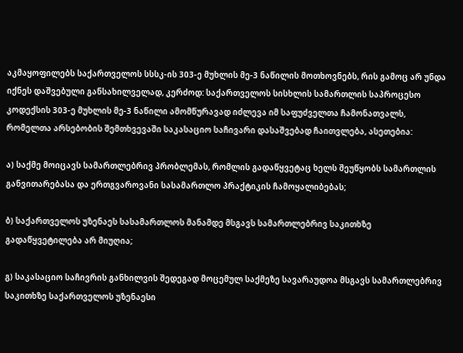აკმაყოფილებს საქართველოს სსსკ-ის 303-ე მუხლის მე-3 ნაწილის მოთხოვნებს, რის გამოც არ უნდა იქნეს დაშვებული განსახილველად, კერძოდ: საქართველოს სისხლის სამართლის საპროცესო კოდექსის 303-ე მუხლის მე-3 ნაწილი ამომწურავად იძლევა იმ საფუძველთა ჩამონათვალს, რომელთა არსებობის შემთხვევაში საკასაციო საჩივარი დასაშვებად ჩაითვლება, ასეთებია:

ა) საქმე მოიცავს სამართლებრივ პრობლემას, რომლის გადაწყვეტაც ხელს შეუწყობს სამართლის განვითარებასა და ერთგვაროვანი სასამართლო პრაქტიკის ჩამოყალიბებას;

ბ) საქართველოს უზენაეს სასამართლოს მანამდე მსგავს სამართლებრივ საკითხზე გადაწყვეტილება არ მიუღია;

გ) საკასაციო საჩივრის განხილვის შედეგად მოცემულ საქმეზე სავარაუდოა მსგავს სამართლებრივ საკითხზე საქართველოს უზენაესი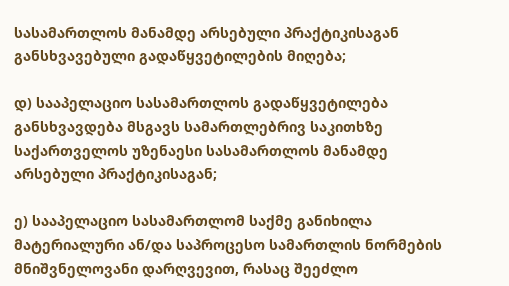სასამართლოს მანამდე არსებული პრაქტიკისაგან განსხვავებული გადაწყვეტილების მიღება;

დ) სააპელაციო სასამართლოს გადაწყვეტილება განსხვავდება მსგავს სამართლებრივ საკითხზე საქართველოს უზენაესი სასამართლოს მანამდე არსებული პრაქტიკისაგან;

ე) სააპელაციო სასამართლომ საქმე განიხილა მატერიალური ან/და საპროცესო სამართლის ნორმების მნიშვნელოვანი დარღვევით, რასაც შეეძლო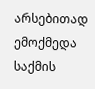არსებითად ემოქმედა საქმის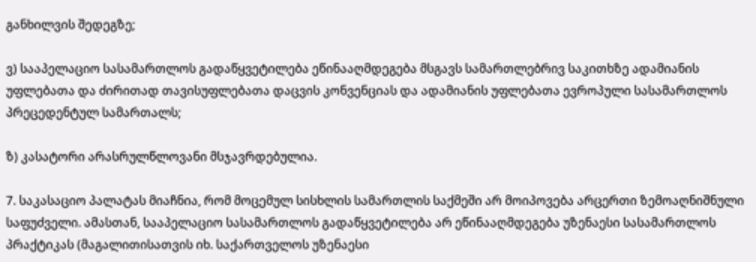განხილვის შედეგზე;

ვ) სააპელაციო სასამართლოს გადაწყვეტილება ეწინააღმდეგება მსგავს სამართლებრივ საკითხზე ადამიანის უფლებათა და ძირითად თავისუფლებათა დაცვის კონვენციას და ადამიანის უფლებათა ევროპული სასამართლოს პრეცედენტულ სამართალს;

ზ) კასატორი არასრულწლოვანი მსჯავრდებულია.

7. საკასაციო პალატას მიაჩნია, რომ მოცემულ სისხლის სამართლის საქმეში არ მოიპოვება არცერთი ზემოაღნიშნული საფუძველი. ამასთან, სააპელაციო სასამართლოს გადაწყვეტილება არ ეწინააღმდეგება უზენაესი სასამართლოს პრაქტიკას (მაგალითისათვის იხ. საქართველოს უზენაესი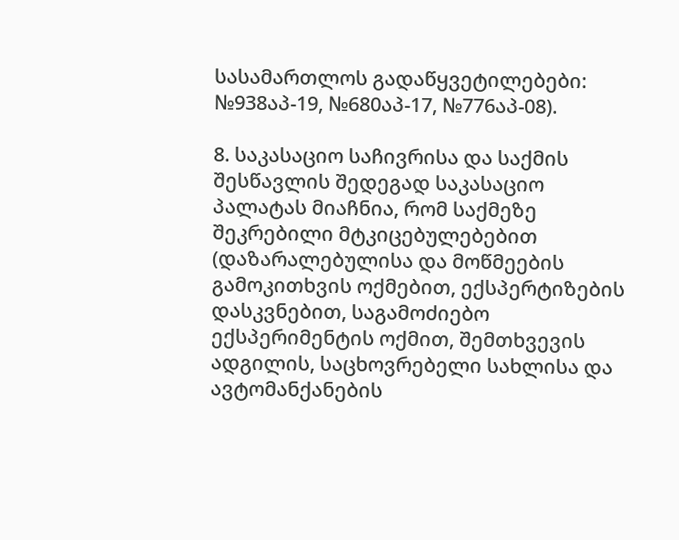სასამართლოს გადაწყვეტილებები: №938აპ-19, №680აპ-17, №776აპ-08).

8. საკასაციო საჩივრისა და საქმის შესწავლის შედეგად საკასაციო პალატას მიაჩნია, რომ საქმეზე შეკრებილი მტკიცებულებებით (დაზარალებულისა და მოწმეების გამოკითხვის ოქმებით, ექსპერტიზების დასკვნებით, საგამოძიებო ექსპერიმენტის ოქმით, შემთხვევის ადგილის, საცხოვრებელი სახლისა და ავტომანქანების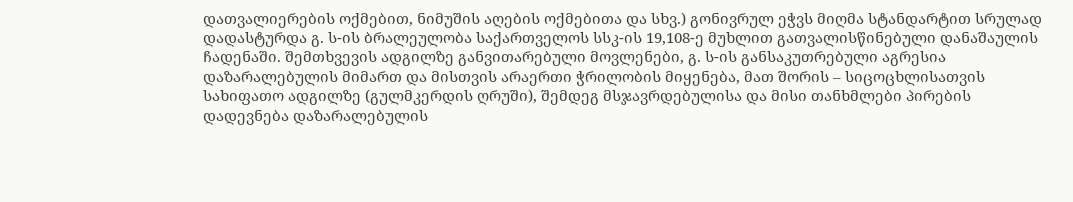დათვალიერების ოქმებით, ნიმუშის აღების ოქმებითა და სხვ.) გონივრულ ეჭვს მიღმა სტანდარტით სრულად დადასტურდა გ. ს-ის ბრალეულობა საქართველოს სსკ-ის 19,108-ე მუხლით გათვალისწინებული დანაშაულის ჩადენაში. შემთხვევის ადგილზე განვითარებული მოვლენები, გ. ს-ის განსაკუთრებული აგრესია დაზარალებულის მიმართ და მისთვის არაერთი ჭრილობის მიყენება, მათ შორის – სიცოცხლისათვის სახიფათო ადგილზე (გულმკერდის ღრუში), შემდეგ მსჯავრდებულისა და მისი თანხმლები პირების დადევნება დაზარალებულის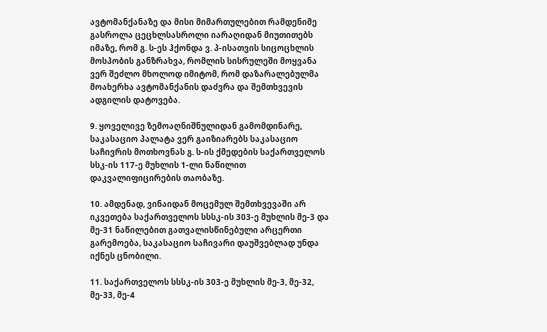ავტომანქანაზე და მისი მიმართულებით რამდენიმე გასროლა ცეცხლსასროლი იარაღიდან მიუთითებს იმაზე, რომ გ. ს-ეს ჰქონდა ვ. პ-ისათვის სიცოცხლის მოსპობის განზრახვა, რომლის სისრულეში მოყვანა ვერ შეძლო მხოლოდ იმიტომ, რომ დაზარალებულმა მოახერხა ავტომანქანის დაძვრა და შემთხვევის ადგილის დატოვება.

9. ყოველივე ზემოაღნიშნულიდან გამომდინარე, საკასაციო პალატა ვერ გაიზიარებს საკასაციო საჩივრის მოთხოვნას გ. ს-ის ქმედების საქართველოს სსკ-ის 117-ე მუხლის 1-ლი ნაწილით დაკვალიფიცირების თაობაზე.

10. ამდენად, ვინაიდან მოცემულ შემთხვევაში არ იკვეთება საქართველოს სსსკ-ის 303-ე მუხლის მე-3 და მე-31 ნაწილებით გათვალისწინებული არცერთი გარემოება, საკასაციო საჩივარი დაუშვებლად უნდა იქნეს ცნობილი.

11. საქართველოს სსსკ-ის 303-ე მუხლის მე-3, მე-32, მე-33, მე-4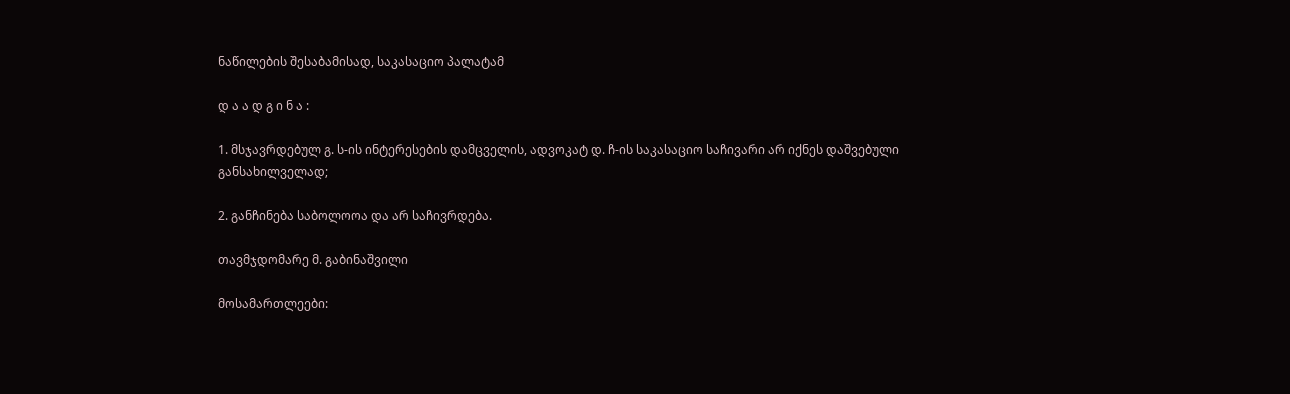ნაწილების შესაბამისად, საკასაციო პალატამ

დ ა ა დ გ ი ნ ა :

1. მსჯავრდებულ გ. ს-ის ინტერესების დამცველის, ადვოკატ დ. ჩ-ის საკასაციო საჩივარი არ იქნეს დაშვებული განსახილველად;

2. განჩინება საბოლოოა და არ საჩივრდება.

თავმჯდომარე მ. გაბინაშვილი

მოსამართლეები: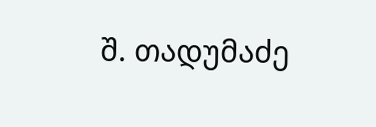შ. თადუმაძე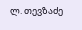ლ. თევზაძე